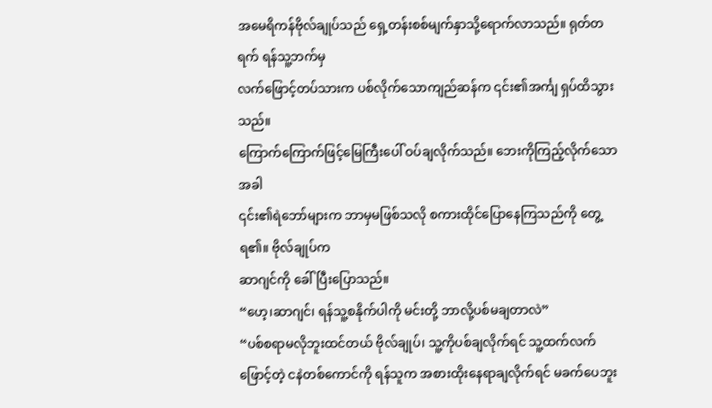အမေရိကန်ဗိုလ်ချုပ်သည် ရှေ့တန်းစစ်မျက်နှာသို့ရောက်လာသည်။ ရုတ်တရက် ရန်သူ့ဘက်မှ
လက်ဖြောင့်တပ်သားက ပစ်လိုက်သောကျည်ဆန်က ၎င်း၏အင်္ကျ ရှပ်ထိသွားသည်။
ကြောက်ကြောက်ဖြင့်မြေကြီးပေါ် ဝပ်ချလိုက်သည်။ ဘေးကိုကြည့်လိုက်သောအခါ
၎င်း၏ရဲဘော်များက ဘာမှမဖြစ်သလို စကားထိုင်ပြောနေကြသည်ကို တွေ့ရ၏။ ဗိုလ်ချုပ်က
ဆာဂျင်ကို ခေါ်ပြီးပြောသည်။
“ဟေ့၊ဆာဂျင်၊ ရန်သူ့စနိုက်ပါကို မင်းတို့ ဘာလို့ပစ်မချတာလဲ”
“ပစ်စရာမလိုဘူးထင်တယ် ဗိုလ်ချုပ်၊ သူ့ကိုပစ်ချလိုက်ရင် သူ့ထက်လက်ဖြောင့်တဲ့ ငနဲတစ်ကောင်ကို ရန်သူက အစားထိုးနေရာချလိုက်ရင် မခက်ပေဘူး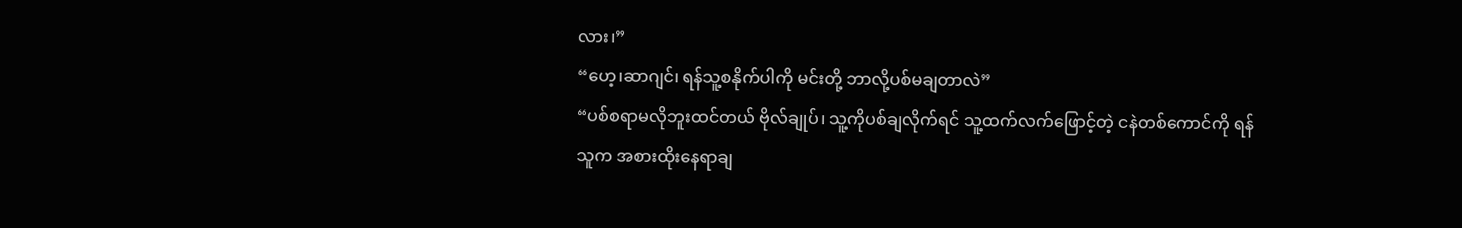လား၊”
“ဟေ့၊ဆာဂျင်၊ ရန်သူ့စနိုက်ပါကို မင်းတို့ ဘာလို့ပစ်မချတာလဲ”
“ပစ်စရာမလိုဘူးထင်တယ် ဗိုလ်ချုပ်၊ သူ့ကိုပစ်ချလိုက်ရင် သူ့ထက်လက်ဖြောင့်တဲ့ ငနဲတစ်ကောင်ကို ရန်သူက အစားထိုးနေရာချ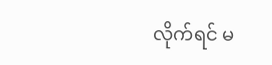လိုက်ရင် မ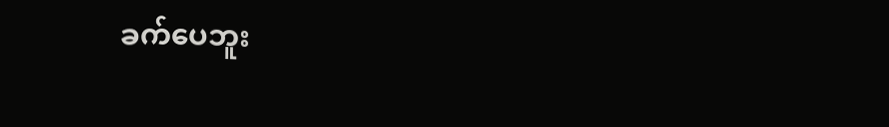ခက်ပေဘူး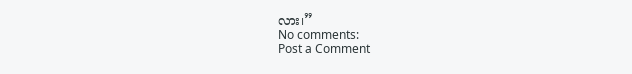လား၊”
No comments:
Post a Comment